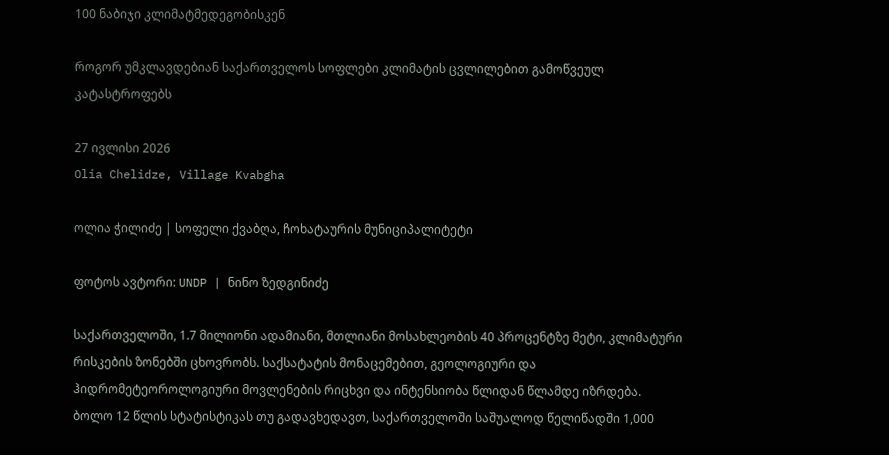100 ნაბიჯი კლიმატმედეგობისკენ

როგორ უმკლავდებიან საქართველოს სოფლები კლიმატის ცვლილებით გამოწვეულ კატასტროფებს

27 ივლისი 2026
Olia Chelidze, Village Kvabgha

ოლია ჭილიძე | სოფელი ქვაბღა, ჩოხატაურის მუნიციპალიტეტი

ფოტოს ავტორი: UNDP | ნინო ზედგინიძე

საქართველოში, 1.7 მილიონი ადამიანი, მთლიანი მოსახლეობის 40 პროცენტზე მეტი, კლიმატური რისკების ზონებში ცხოვრობს. საქსატატის მონაცემებით, გეოლოგიური და ჰიდრომეტეოროლოგიური მოვლენების რიცხვი და ინტენსიობა წლიდან წლამდე იზრდება. ბოლო 12 წლის სტატისტიკას თუ გადავხედავთ, საქართველოში საშუალოდ წელიწადში 1,000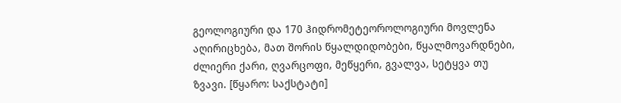გეოლოგიური და 170 ჰიდრომეტეოროლოგიური მოვლენა აღირიცხება, მათ შორის წყალდიდობები, წყალმოვარდნები, ძლიერი ქარი, ღვარცოფი, მეწყერი, გვალვა, სეტყვა თუ ზვავი. [წყარო: საქსტატი]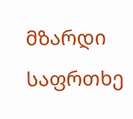მზარდი საფრთხე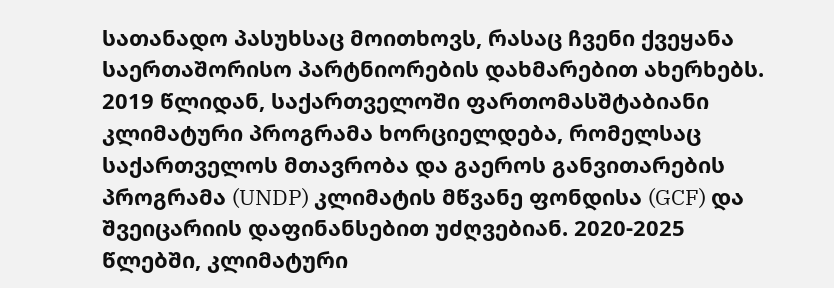სათანადო პასუხსაც მოითხოვს, რასაც ჩვენი ქვეყანა საერთაშორისო პარტნიორების დახმარებით ახერხებს. 2019 წლიდან, საქართველოში ფართომასშტაბიანი კლიმატური პროგრამა ხორციელდება, რომელსაც საქართველოს მთავრობა და გაეროს განვითარების პროგრამა (UNDP) კლიმატის მწვანე ფონდისა (GCF) და შვეიცარიის დაფინანსებით უძღვებიან. 2020-2025 წლებში, კლიმატური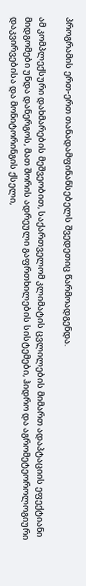პროგრამის ერთ-ერთ თანადამფინანსებელს შვედეთიც წარმოადგენდა.

ამ კომპლექსური დახმარების მეშვეობით, საქართველომ კლიმატის ცვლილების მიმართ ადაპტაციის ეფექტიანი მიდგომები უნდა დანერგოს, მათ შორის ადრეული გაფრთხილების სისტემები, ჰიდრო და აგრომეტეოროლოგიური დაკვირვებისა და მონიტორინგის ქსელი,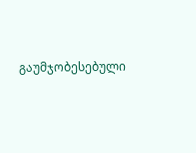გაუმჯობესებული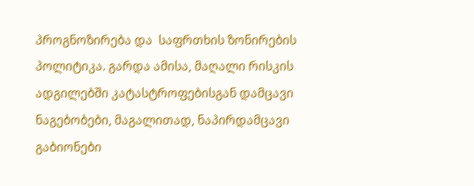პროგნოზირება და  საფრთხის ზონირების პოლიტიკა. გარდა ამისა, მაღალი რისკის ადგილებში კატასტროფებისგან დამცავი ნაგებობები, მაგალითად, ნაპირდამცავი გაბიონები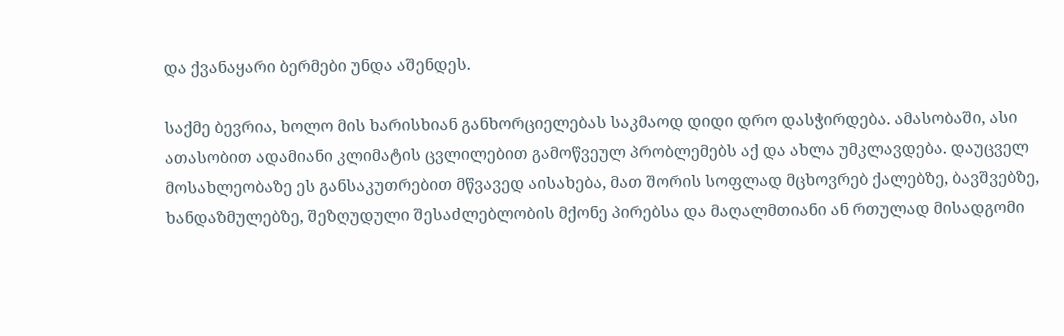და ქვანაყარი ბერმები უნდა აშენდეს.

საქმე ბევრია, ხოლო მის ხარისხიან განხორციელებას საკმაოდ დიდი დრო დასჭირდება. ამასობაში, ასი ათასობით ადამიანი კლიმატის ცვლილებით გამოწვეულ პრობლემებს აქ და ახლა უმკლავდება. დაუცველ მოსახლეობაზე ეს განსაკუთრებით მწვავედ აისახება, მათ შორის სოფლად მცხოვრებ ქალებზე, ბავშვებზე, ხანდაზმულებზე, შეზღუდული შესაძლებლობის მქონე პირებსა და მაღალმთიანი ან რთულად მისადგომი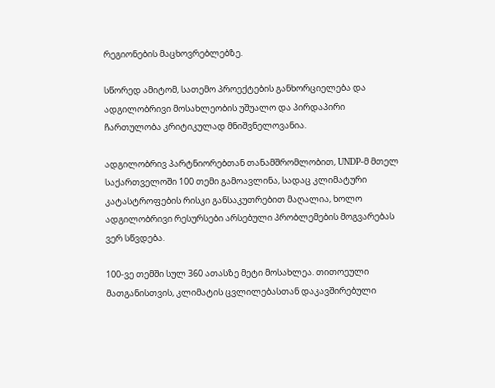რეგიონების მაცხოვრებლებზე.

სწორედ ამიტომ, სათემო პროექტების განხორციელება და ადგილობრივი მოსახლეობის უშუალო და პირდაპირი ჩართულობა კრიტიკულად მნიშვნელოვანია.

ადგილობრივ პარტნიორებთან თანამშრომლობით, UNDP-მ მთელ საქართველოში 100 თემი გამოავლინა, სადაც კლიმატური კატასტროფების რისკი განსაკუთრებით მაღალია, ხოლო ადგილობრივი რესურსები არსებული პრობლემების მოგვარებას ვერ სწვდება.

100-ვე თემში სულ 360 ათასზე მეტი მოსახლეა. თითოეული მათგანისთვის, კლიმატის ცვლილებასთან დაკავშირებული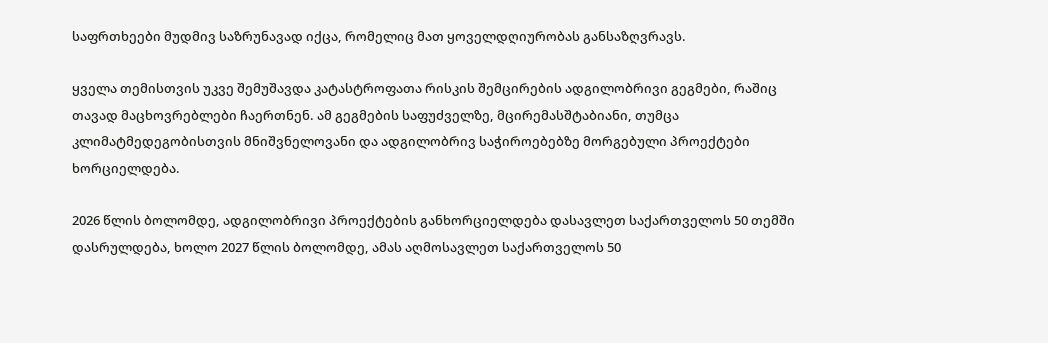საფრთხეები მუდმივ საზრუნავად იქცა, რომელიც მათ ყოველდღიურობას განსაზღვრავს.

ყველა თემისთვის უკვე შემუშავდა კატასტროფათა რისკის შემცირების ადგილობრივი გეგმები, რაშიც თავად მაცხოვრებლები ჩაერთნენ. ამ გეგმების საფუძველზე, მცირემასშტაბიანი, თუმცა კლიმატმედეგობისთვის მნიშვნელოვანი და ადგილობრივ საჭიროებებზე მორგებული პროექტები ხორციელდება.

2026 წლის ბოლომდე, ადგილობრივი პროექტების განხორციელდება დასავლეთ საქართველოს 50 თემში დასრულდება, ხოლო 2027 წლის ბოლომდე, ამას აღმოსავლეთ საქართველოს 50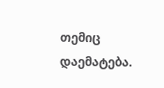თემიც დაემატება.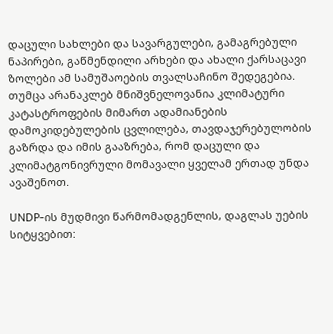დაცული სახლები და სავარგულები, გამაგრებული ნაპირები, გაწმენდილი არხები და ახალი ქარსაცავი ზოლები ამ სამუშაოების თვალსაჩინო შედეგებია. თუმცა არანაკლებ მნიშვნელოვანია კლიმატური კატასტროფების მიმართ ადამიანების დამოკიდებულების ცვლილება, თავდაჯერებულობის გაზრდა და იმის გააზრება, რომ დაცული და კლიმატგონივრული მომავალი ყველამ ერთად უნდა ავაშენოთ.

UNDP-ის მუდმივი წარმომადგენლის, დაგლას უების სიტყვებით: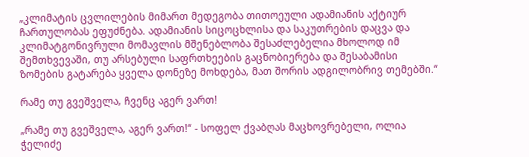„კლიმატის ცვლილების მიმართ მედეგობა თითოეული ადამიანის აქტიურ ჩართულობას ეფუძნება. ადამიანის სიცოცხლისა და საკუთრების დაცვა და კლიმატგონივრული მომავლის მშენებლობა შესაძლებელია მხოლოდ იმ შემთხვევაში, თუ არსებული საფრთხეების გაცნობიერება და შესაბამისი ზომების გატარება ყველა დონეზე მოხდება, მათ შორის ადგილობრივ თემებში.“

რამე თუ გვეშველა, ჩვენც აგერ ვართ!

„რამე თუ გვეშველა, აგერ ვართ!“ - სოფელ ქვაბღას მაცხოვრებელი, ოლია ჭელიძე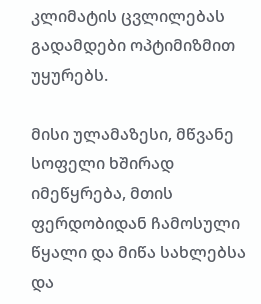კლიმატის ცვლილებას გადამდები ოპტიმიზმით უყურებს.

მისი ულამაზესი, მწვანე სოფელი ხშირად იმეწყრება, მთის ფერდობიდან ჩამოსული წყალი და მიწა სახლებსა და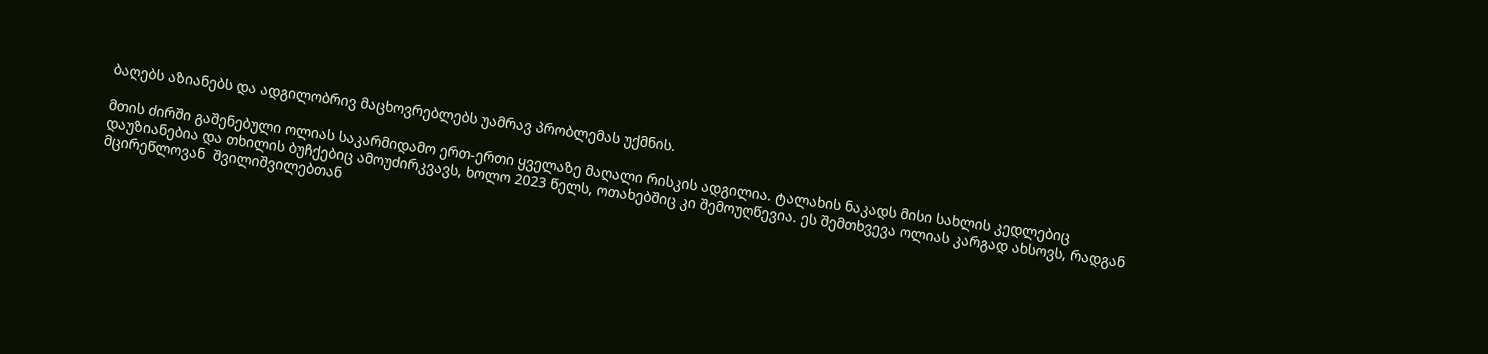ბაღებს აზიანებს და ადგილობრივ მაცხოვრებლებს უამრავ პრობლემას უქმნის.

მთის ძირში გაშენებული ოლიას საკარმიდამო ერთ-ერთი ყველაზე მაღალი რისკის ადგილია. ტალახის ნაკადს მისი სახლის კედლებიც დაუზიანებია და თხილის ბუჩქებიც ამოუძირკვავს, ხოლო 2023 წელს, ოთახებშიც კი შემოუღწევია. ეს შემთხვევა ოლიას კარგად ახსოვს, რადგან მცირეწლოვან  შვილიშვილებთან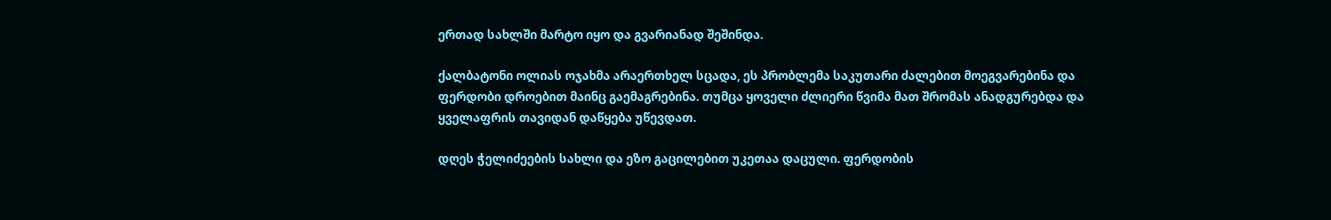ერთად სახლში მარტო იყო და გვარიანად შეშინდა.

ქალბატონი ოლიას ოჯახმა არაერთხელ სცადა, ეს პრობლემა საკუთარი ძალებით მოეგვარებინა და ფერდობი დროებით მაინც გაემაგრებინა. თუმცა ყოველი ძლიერი წვიმა მათ შრომას ანადგურებდა და ყველაფრის თავიდან დაწყება უწევდათ.

დღეს ჭელიძეების სახლი და ეზო გაცილებით უკეთაა დაცული. ფერდობის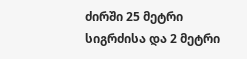ძირში 25 მეტრი სიგრძისა და 2 მეტრი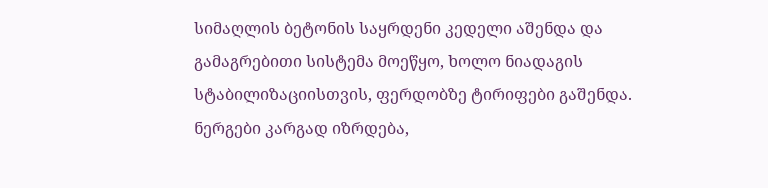სიმაღლის ბეტონის საყრდენი კედელი აშენდა და გამაგრებითი სისტემა მოეწყო, ხოლო ნიადაგის სტაბილიზაციისთვის, ფერდობზე ტირიფები გაშენდა. ნერგები კარგად იზრდება,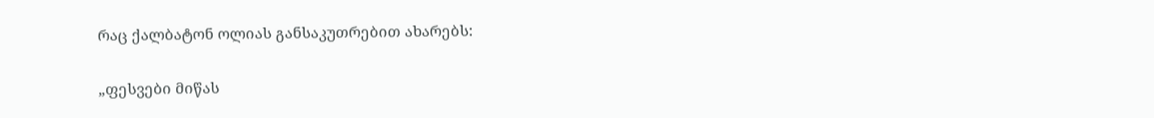რაც ქალბატონ ოლიას განსაკუთრებით ახარებს:

„ფესვები მიწას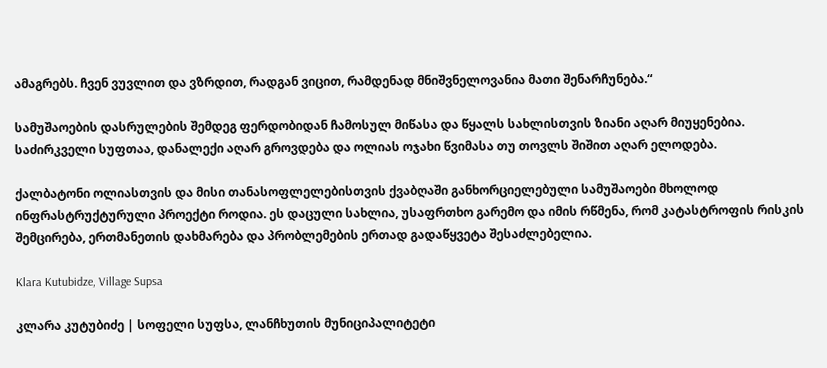ამაგრებს. ჩვენ ვუვლით და ვზრდით, რადგან ვიცით, რამდენად მნიშვნელოვანია მათი შენარჩუნება.“

სამუშაოების დასრულების შემდეგ ფერდობიდან ჩამოსულ მიწასა და წყალს სახლისთვის ზიანი აღარ მიუყენებია. საძირკველი სუფთაა, დანალექი აღარ გროვდება და ოლიას ოჯახი წვიმასა თუ თოვლს შიშით აღარ ელოდება.

ქალბატონი ოლიასთვის და მისი თანასოფლელებისთვის ქვაბღაში განხორციელებული სამუშაოები მხოლოდ ინფრასტრუქტურული პროექტი როდია. ეს დაცული სახლია, უსაფრთხო გარემო და იმის რწმენა, რომ კატასტროფის რისკის შემცირება, ერთმანეთის დახმარება და პრობლემების ერთად გადაწყვეტა შესაძლებელია.

Klara Kutubidze, Village Supsa

კლარა კუტუბიძე | სოფელი სუფსა, ლანჩხუთის მუნიციპალიტეტი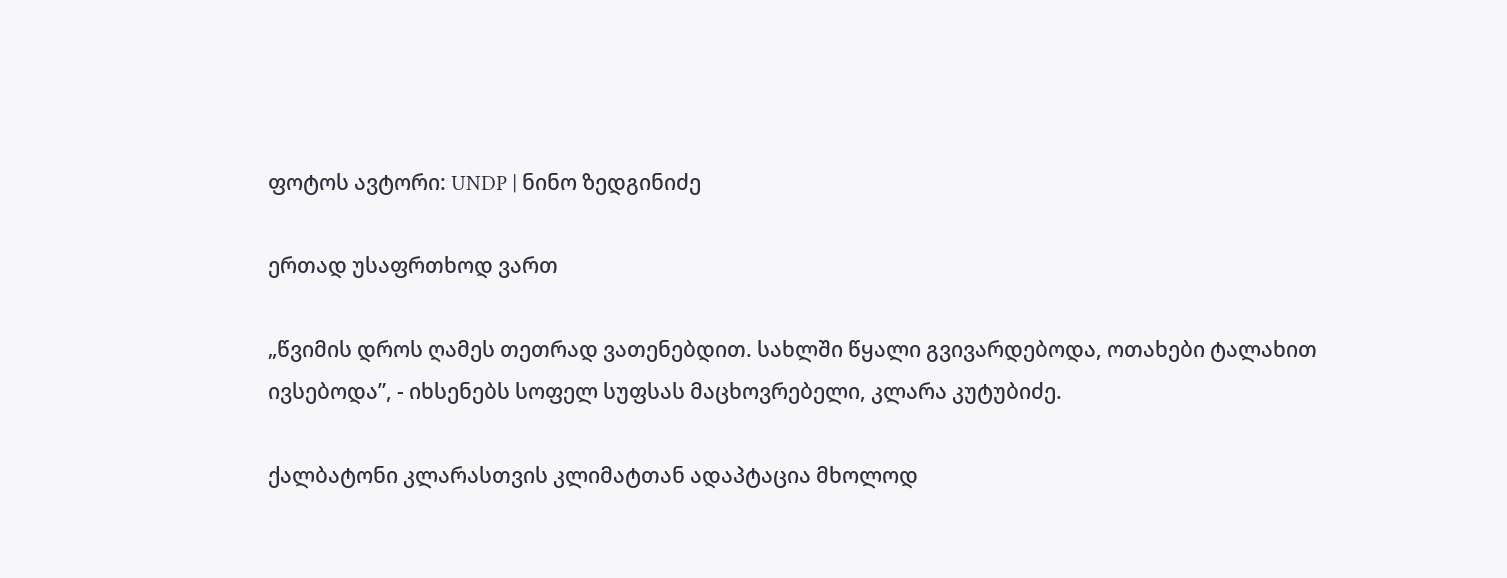ფოტოს ავტორი: UNDP | ნინო ზედგინიძე

ერთად უსაფრთხოდ ვართ

„წვიმის დროს ღამეს თეთრად ვათენებდით. სახლში წყალი გვივარდებოდა, ოთახები ტალახით ივსებოდა”, - იხსენებს სოფელ სუფსას მაცხოვრებელი, კლარა კუტუბიძე.

ქალბატონი კლარასთვის კლიმატთან ადაპტაცია მხოლოდ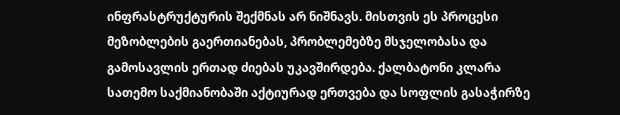ინფრასტრუქტურის შექმნას არ ნიშნავს. მისთვის ეს პროცესი მეზობლების გაერთიანებას, პრობლემებზე მსჯელობასა და გამოსავლის ერთად ძიებას უკავშირდება. ქალბატონი კლარა სათემო საქმიანობაში აქტიურად ერთვება და სოფლის გასაჭირზე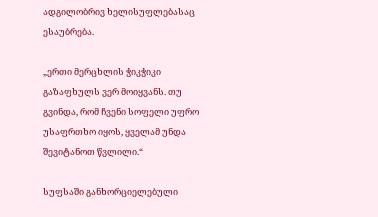ადგილობრივ ხელისუფლებასაც ესაუბრება.

„ერთი მერცხლის ჭიკჭიკი გაზაფხულს ვერ მოიყვანს. თუ გვინდა, რომ ჩვენი სოფელი უფრო უსაფრთხო იყოს, ყველამ უნდა შევიტანოთ წვლილი.“

სუფსაში განხორციელებული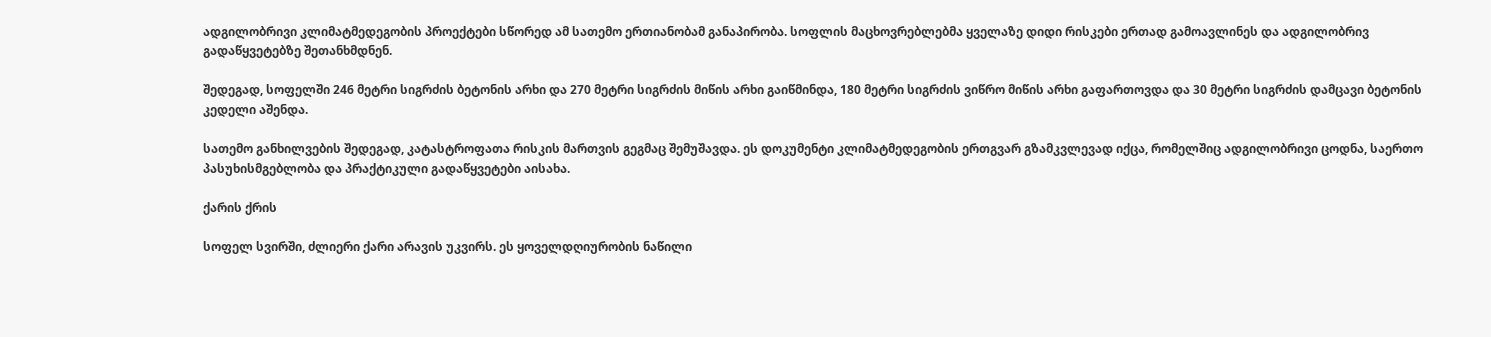ადგილობრივი კლიმატმედეგობის პროექტები სწორედ ამ სათემო ერთიანობამ განაპირობა. სოფლის მაცხოვრებლებმა ყველაზე დიდი რისკები ერთად გამოავლინეს და ადგილობრივ გადაწყვეტებზე შეთანხმდნენ.

შედეგად, სოფელში 246 მეტრი სიგრძის ბეტონის არხი და 270 მეტრი სიგრძის მიწის არხი გაიწმინდა, 180 მეტრი სიგრძის ვიწრო მიწის არხი გაფართოვდა და 30 მეტრი სიგრძის დამცავი ბეტონის კედელი აშენდა.

სათემო განხილვების შედეგად, კატასტროფათა რისკის მართვის გეგმაც შემუშავდა. ეს დოკუმენტი კლიმატმედეგობის ერთგვარ გზამკვლევად იქცა, რომელშიც ადგილობრივი ცოდნა, საერთო პასუხისმგებლობა და პრაქტიკული გადაწყვეტები აისახა.

ქარის ქრის

სოფელ სვირში, ძლიერი ქარი არავის უკვირს. ეს ყოველდღიურობის ნაწილი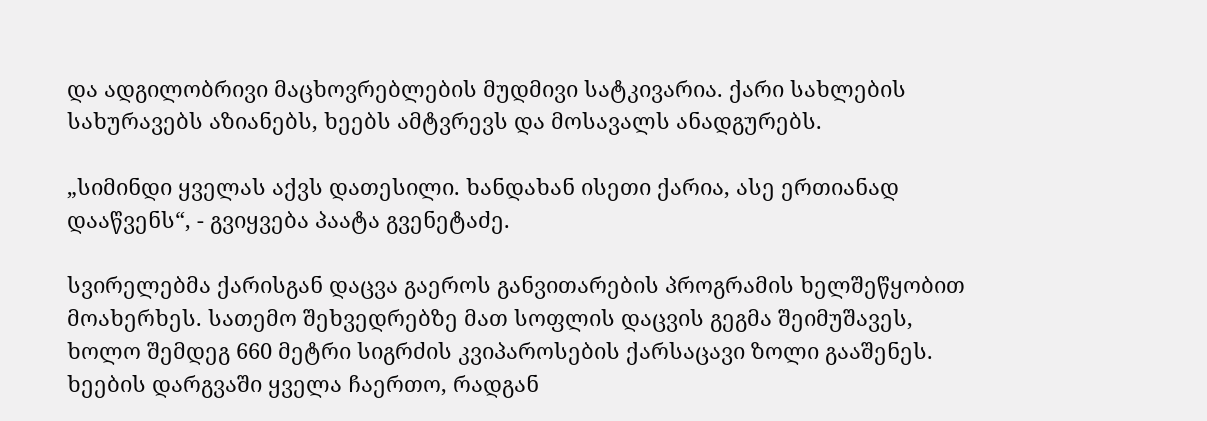და ადგილობრივი მაცხოვრებლების მუდმივი სატკივარია. ქარი სახლების სახურავებს აზიანებს, ხეებს ამტვრევს და მოსავალს ანადგურებს.

„სიმინდი ყველას აქვს დათესილი. ხანდახან ისეთი ქარია, ასე ერთიანად დააწვენს“, - გვიყვება პაატა გვენეტაძე.

სვირელებმა ქარისგან დაცვა გაეროს განვითარების პროგრამის ხელშეწყობით მოახერხეს. სათემო შეხვედრებზე მათ სოფლის დაცვის გეგმა შეიმუშავეს, ხოლო შემდეგ 660 მეტრი სიგრძის კვიპაროსების ქარსაცავი ზოლი გააშენეს. ხეების დარგვაში ყველა ჩაერთო, რადგან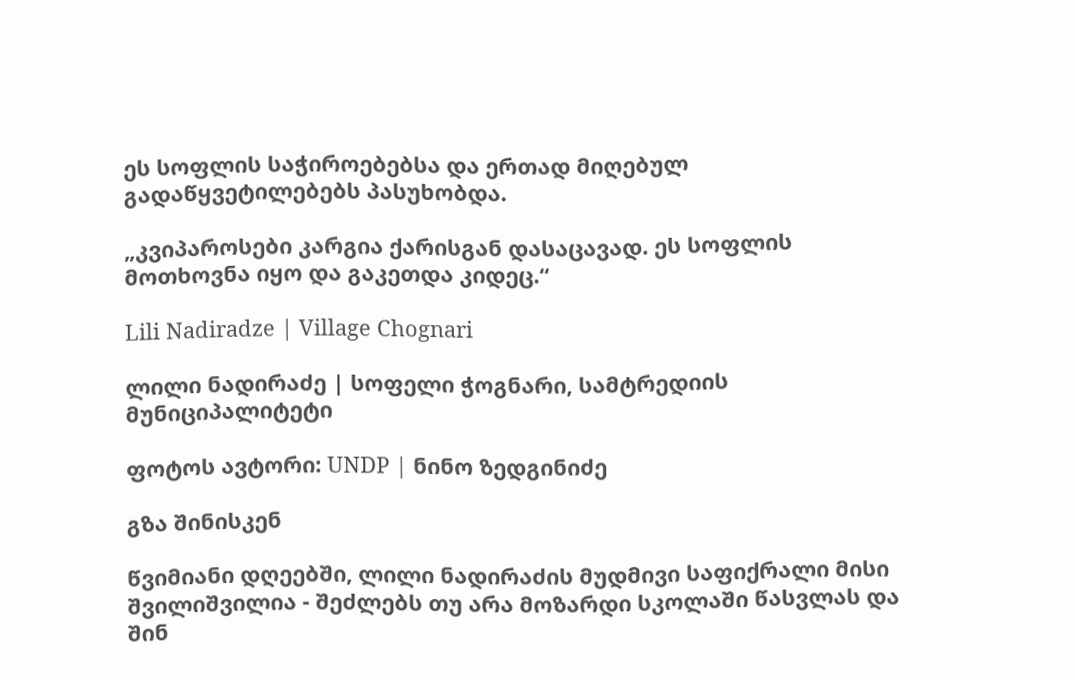ეს სოფლის საჭიროებებსა და ერთად მიღებულ გადაწყვეტილებებს პასუხობდა.

„კვიპაროსები კარგია ქარისგან დასაცავად. ეს სოფლის მოთხოვნა იყო და გაკეთდა კიდეც.“

Lili Nadiradze | Village Chognari

ლილი ნადირაძე | სოფელი ჭოგნარი, სამტრედიის მუნიციპალიტეტი

ფოტოს ავტორი: UNDP | ნინო ზედგინიძე

გზა შინისკენ

წვიმიანი დღეებში, ლილი ნადირაძის მუდმივი საფიქრალი მისი შვილიშვილია - შეძლებს თუ არა მოზარდი სკოლაში წასვლას და შინ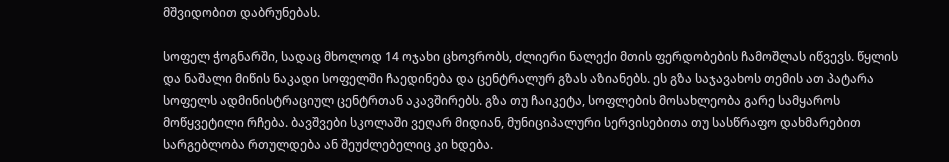მშვიდობით დაბრუნებას.

სოფელ ჭოგნარში, სადაც მხოლოდ 14 ოჯახი ცხოვრობს, ძლიერი ნალექი მთის ფერდობების ჩამოშლას იწვევს. წყლის და ნაშალი მიწის ნაკადი სოფელში ჩაედინება და ცენტრალურ გზას აზიანებს. ეს გზა საჯავახოს თემის ათ პატარა სოფელს ადმინისტრაციულ ცენტრთან აკავშირებს. გზა თუ ჩაიკეტა, სოფლების მოსახლეობა გარე სამყაროს მოწყვეტილი რჩება. ბავშვები სკოლაში ვეღარ მიდიან, მუნიციპალური სერვისებითა თუ სასწრაფო დახმარებით სარგებლობა რთულდება ან შეუძლებელიც კი ხდება.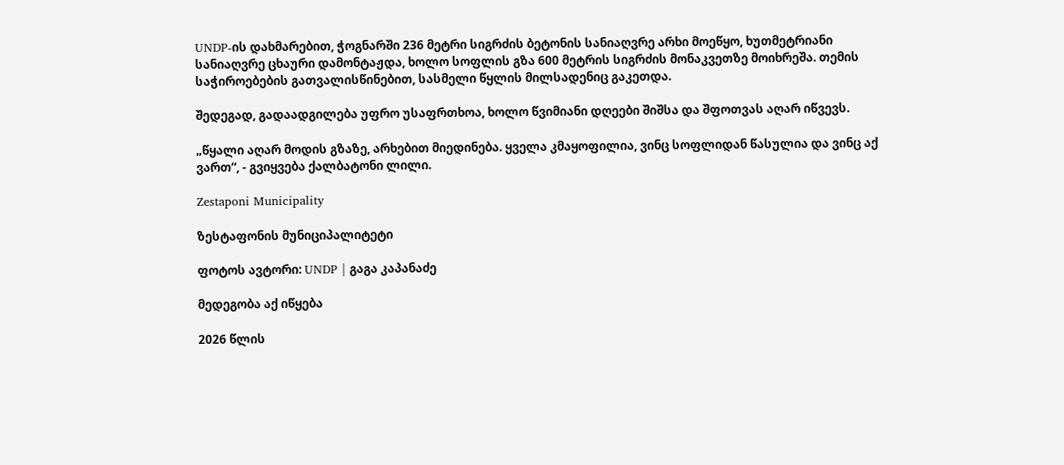UNDP-ის დახმარებით, ჭოგნარში 236 მეტრი სიგრძის ბეტონის სანიაღვრე არხი მოეწყო, ხუთმეტრიანი სანიაღვრე ცხაური დამონტაჟდა, ხოლო სოფლის გზა 600 მეტრის სიგრძის მონაკვეთზე მოიხრეშა. თემის საჭიროებების გათვალისწინებით, სასმელი წყლის მილსადენიც გაკეთდა.

შედეგად, გადაადგილება უფრო უსაფრთხოა, ხოლო წვიმიანი დღეები შიშსა და შფოთვას აღარ იწვევს.

„წყალი აღარ მოდის გზაზე, არხებით მიედინება. ყველა კმაყოფილია, ვინც სოფლიდან წასულია და ვინც აქ ვართ“, - გვიყვება ქალბატონი ლილი.

Zestaponi Municipality

ზესტაფონის მუნიციპალიტეტი

ფოტოს ავტორი: UNDP | გაგა კაპანაძე

მედეგობა აქ იწყება

2026 წლის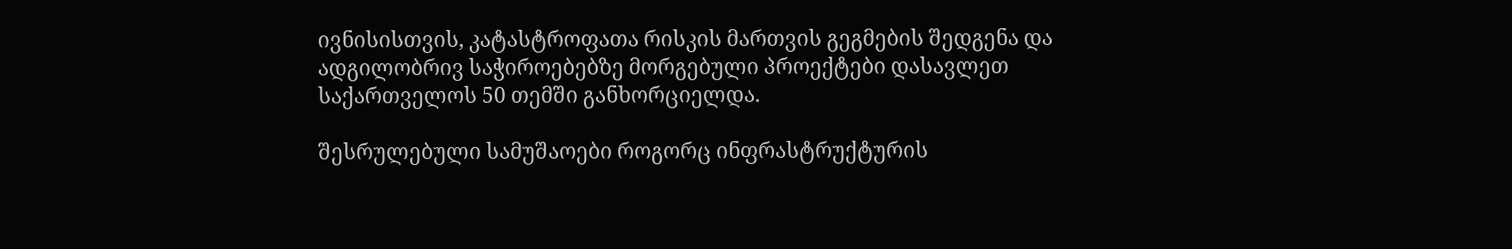ივნისისთვის, კატასტროფათა რისკის მართვის გეგმების შედგენა და ადგილობრივ საჭიროებებზე მორგებული პროექტები დასავლეთ საქართველოს 50 თემში განხორციელდა.

შესრულებული სამუშაოები როგორც ინფრასტრუქტურის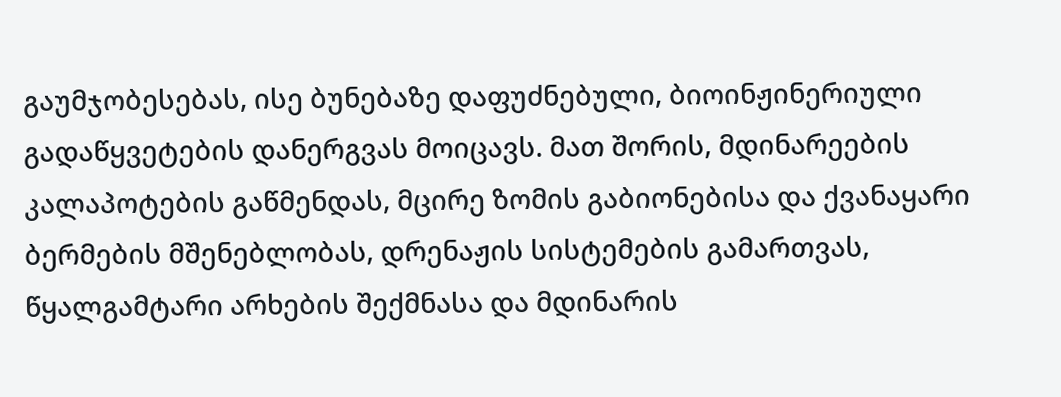გაუმჯობესებას, ისე ბუნებაზე დაფუძნებული, ბიოინჟინერიული გადაწყვეტების დანერგვას მოიცავს. მათ შორის, მდინარეების კალაპოტების გაწმენდას, მცირე ზომის გაბიონებისა და ქვანაყარი ბერმების მშენებლობას, დრენაჟის სისტემების გამართვას, წყალგამტარი არხების შექმნასა და მდინარის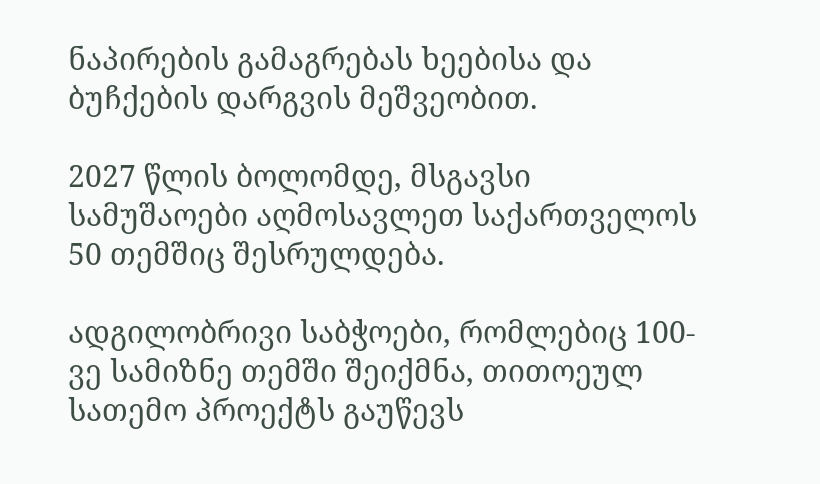ნაპირების გამაგრებას ხეებისა და ბუჩქების დარგვის მეშვეობით.

2027 წლის ბოლომდე, მსგავსი სამუშაოები აღმოსავლეთ საქართველოს 50 თემშიც შესრულდება.

ადგილობრივი საბჭოები, რომლებიც 100-ვე სამიზნე თემში შეიქმნა, თითოეულ სათემო პროექტს გაუწევს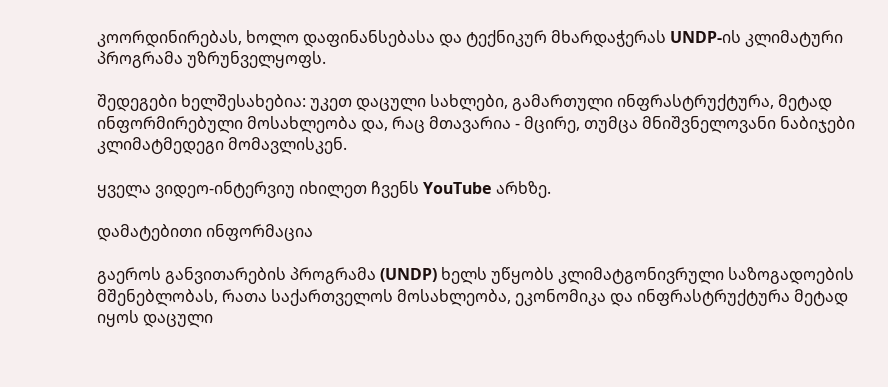კოორდინირებას, ხოლო დაფინანსებასა და ტექნიკურ მხარდაჭერას UNDP-ის კლიმატური პროგრამა უზრუნველყოფს.

შედეგები ხელშესახებია: უკეთ დაცული სახლები, გამართული ინფრასტრუქტურა, მეტად ინფორმირებული მოსახლეობა და, რაც მთავარია - მცირე, თუმცა მნიშვნელოვანი ნაბიჯები კლიმატმედეგი მომავლისკენ.

ყველა ვიდეო-ინტერვიუ იხილეთ ჩვენს YouTube არხზე.

დამატებითი ინფორმაცია

გაეროს განვითარების პროგრამა (UNDP) ხელს უწყობს კლიმატგონივრული საზოგადოების მშენებლობას, რათა საქართველოს მოსახლეობა, ეკონომიკა და ინფრასტრუქტურა მეტად იყოს დაცული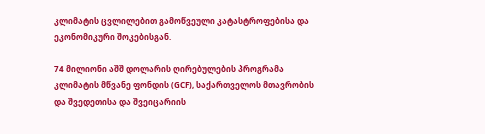კლიმატის ცვლილებით გამოწვეული კატასტროფებისა და ეკონომიკური შოკებისგან.

74 მილიონი აშშ დოლარის ღირებულების პროგრამა კლიმატის მწვანე ფონდის (GCF), საქართველოს მთავრობის და შვედეთისა და შვეიცარიის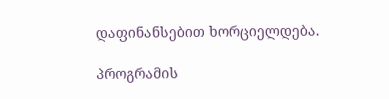დაფინანსებით ხორციელდება.

პროგრამის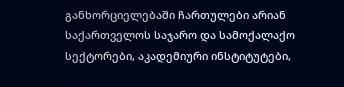განხორციელებაში ჩართულები არიან საქართველოს საჯარო და სამოქალაქო სექტორები, აკადემიური ინსტიტუტები,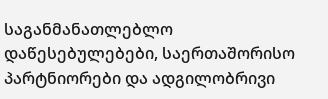საგანმანათლებლო დაწესებულებები, საერთაშორისო პარტნიორები და ადგილობრივი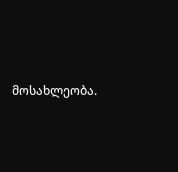მოსახლეობა.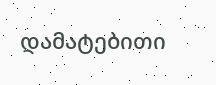დამატებითი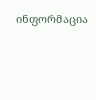ინფორმაცია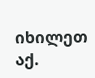იხილეთ აქ.